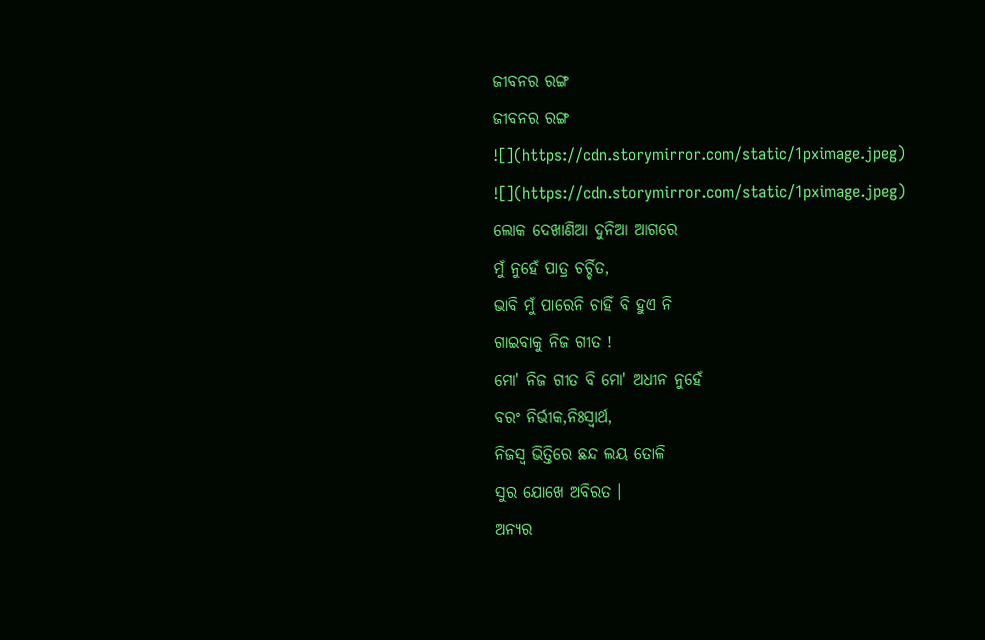ଜୀବନର ରଙ୍ଗ
ଜୀବନର ରଙ୍ଗ
![](https://cdn.storymirror.com/static/1pximage.jpeg)
![](https://cdn.storymirror.com/static/1pximage.jpeg)
ଲୋକ ଦେଖାଣିଆ ଦୁନିଆ ଆଗରେ
ମୁଁ ନୁହେଁ ପାତ୍ର ଚର୍ଚ୍ଚିତ,
ଭାବି ମୁଁ ପାରେନି ଚାହିଁ ବି ହୁଏ ନି
ଗାଇବାକୁ ନିଜ ଗୀତ !
ମୋ' ନିଜ ଗୀତ ବି ମୋ' ଅଧୀନ ନୁହେଁ
ବରଂ ନିର୍ଭୀକ,ନିଃସ୍ୱାର୍ଥ,
ନିଜସ୍ୱ ଭିତ୍ତିରେ ଛନ୍ଦ ଲୟ ତୋଳି
ସୁର ଯୋଖେ ଅବିରତ ।
ଅନ୍ୟର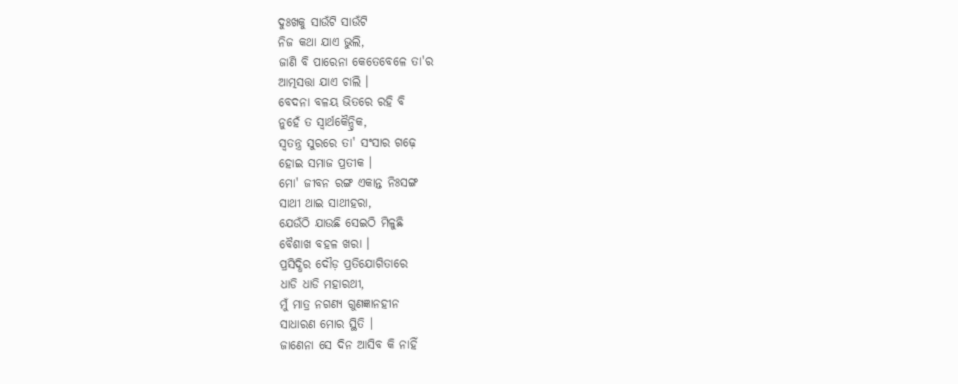ଦୁଃଖକୁ ସାଉଁଟି ସାଉଁଟି
ନିଜ କଥା ଯାଏ ଭୁଲି,
ଜାଣି ବି ପାରେନା କେତେବେଳେ ତା'ର
ଆତ୍ମସତ୍ତା ଯାଏ ଚାଲି ।
ବେଦନା ବଳୟ ଭିତରେ ରହି ବି
ନୁହେଁ ତ ସ୍ୱାର୍ଥକୈନ୍ଦ୍ରିକ,
ସ୍ୱତନ୍ତ୍ର ସୁରରେ ତା' ସଂସାର ଗଢ଼େ
ହୋଇ ସମାଜ ପ୍ରତୀକ ।
ମୋ' ଜୀବନ ରଙ୍ଗ ଏକାନ୍ତ ନିଃସଙ୍ଗ
ସାଥୀ ଥାଇ ସାଥୀହରା,
ଯେଉଁଠି ଯାଉଛି ସେଇଠି ମିଳୁଛି
ବୈଶାଖ ବହଳ ଖରା ।
ପ୍ରସିଦ୍ଧିର ଦୌଡ଼ ପ୍ରତିଯୋଗିତାରେ
ଧାଡି ଧାଡି ମହାରଥୀ,
ମୁଁ ମାତ୍ର ନଗଣ୍ୟ ଗୁଣଜ୍ଞାନହୀନ
ସାଧାରଣ ମୋର ସ୍ଥିତି ।
ଜାଣେନା ସେ ଦିନ ଆସିବ କି ନାହିଁ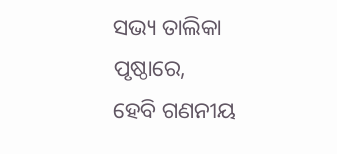ସଭ୍ୟ ତାଲିକା ପୃଷ୍ଠାରେ,
ହେବି ଗଣନୀୟ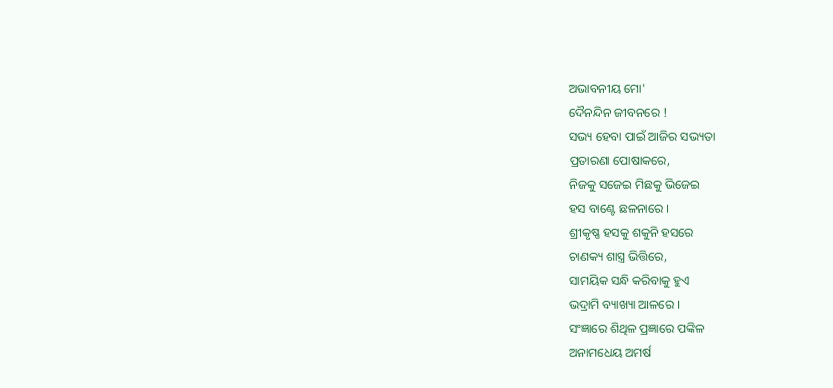ଅଭାବନୀୟ ମୋ'
ଦୈନନ୍ଦିନ ଜୀବନରେ !
ସଭ୍ୟ ହେବା ପାଇଁ ଆଜିର ସଭ୍ୟତା
ପ୍ରତାରଣା ପୋଷାକରେ,
ନିଜକୁ ସଜେଇ ମିଛକୁ ଭିଜେଇ
ହସ ବାଣ୍ଟେ ଛଳନାରେ ।
ଶ୍ରୀକୃଷ୍ଣ ହସକୁ ଶକୁନି ହସରେ
ଚାଣକ୍ୟ ଶାସ୍ତ୍ର ଭିତ୍ତିରେ,
ସାମୟିକ ସନ୍ଧି କରିବାକୁ ହୁଏ
ଭଦ୍ରାମି ବ୍ୟାଖ୍ୟା ଆଳରେ ।
ସଂଜ୍ଞାରେ ଶିଥିଳ ପ୍ରଜ୍ଞାରେ ପଙ୍କିଳ
ଅନାମଧେୟ ଅମର୍ଷ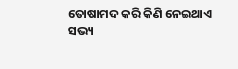ତୋଷାମଦ କରି କିଣି ନେଇଥାଏ
ସଭ୍ୟ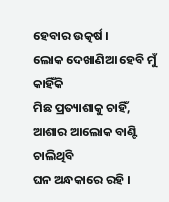ହେବାର ଉତ୍କର୍ଷ ।
ଲୋକ ଦେଖାଣିଆ ହେବି ମୁଁ କାହିଁକି
ମିଛ ପ୍ରତ୍ୟାଶାକୁ ଚାହିଁ,
ଆଶାର ଆଲୋକ ବାଣ୍ଟି ଚାଲିଥିବି
ଘନ ଅନ୍ଧକାରେ ରହି ।